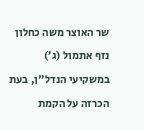שר האוצר משה כחלון נזף אתמול (ג’) במשקיעי הנדל"ן, בעת הכרזה על הקמת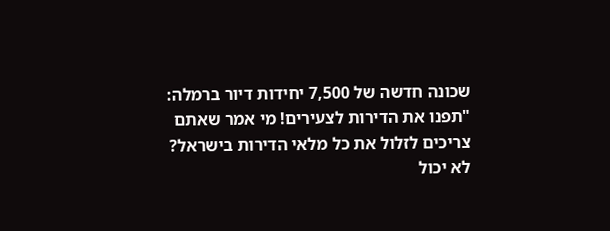שכונה חדשה של 7,500 יחידות דיור ברמלה: "תפנו את הדירות לצעירים! מי אמר שאתם צריכים לזלול את כל מלאי הדירות בישראל? לא יכול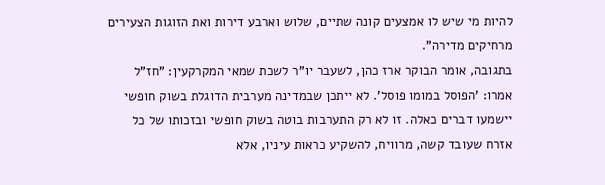להיות מי שיש לו אמצעים קונה שתיים, שלוש וארבע דירות ואת הזוגות הצעירים מרחיקים מדירה".
בתגובה, אומר הבוקר ארז כהן, לשעבר יו"ר לשכת שמאי המקרקעין: "חז"ל אמרו: ’הפוסל במומו פוסל’. לא ייתכן שבמדינה מערבית הדוגלת בשוק חופשי יישמעו דברים כאלה. זו לא רק התערבות בוטה בשוק חופשי ובזכותו של כל אזרח שעובד קשה, מרוויח, להשקיע כראות עיניו, אלא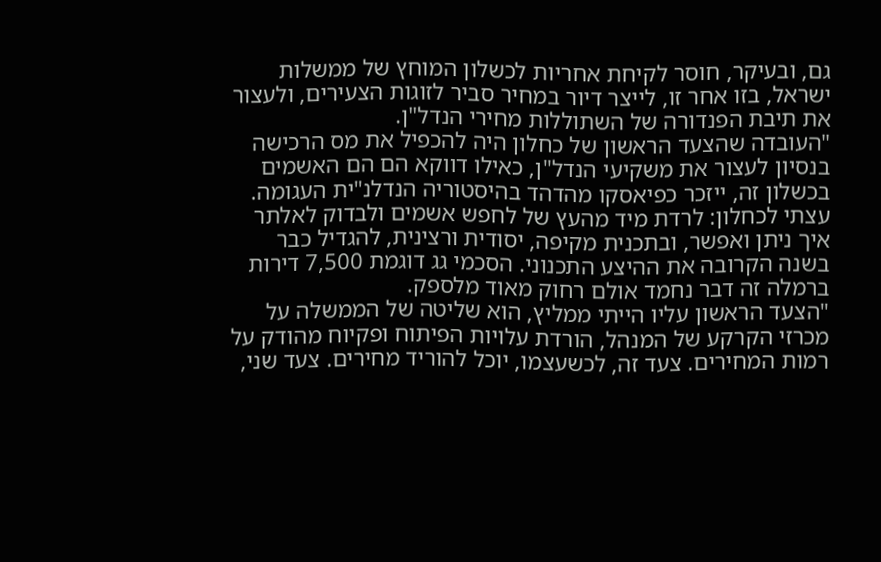גם, ובעיקר, חוסר לקיחת אחריות לכשלון המוחץ של ממשלות ישראל, בזו אחר זו, לייצר דיור במחיר סביר לזוגות הצעירים, ולעצור את תיבת הפנדורה של השתוללות מחירי הנדל"ן.
"העובדה שהצעד הראשון של כחלון היה להכפיל את מס הרכישה בנסיון לעצור את משקיעי הנדל"ן, כאילו דווקא הם הם האשמים בכשלון זה, ייזכר כפיאסקו מהדהד בהיסטוריה הנדלנ"ית העגומה. עצתי לכחלון: לרדת מיד מהעץ של לחפש אשמים ולבדוק לאלתר איך ניתן ואפשר, ובתכנית מקיפה, יסודית ורצינית, להגדיל כבר בשנה הקרובה את ההיצע התכנוני. הסכמי גג דוגמת 7,500 דירות ברמלה זה דבר נחמד אולם רחוק מאוד מלספק.
"הצעד הראשון עליו הייתי ממליץ, הוא שליטה של הממשלה על מכרזי הקרקע של המנהל, הורדת עלויות הפיתוח ופקיוח מהודק על רמות המחירים. צעד זה, לכשעצמו, יוכל להוריד מחירים. צעד שני,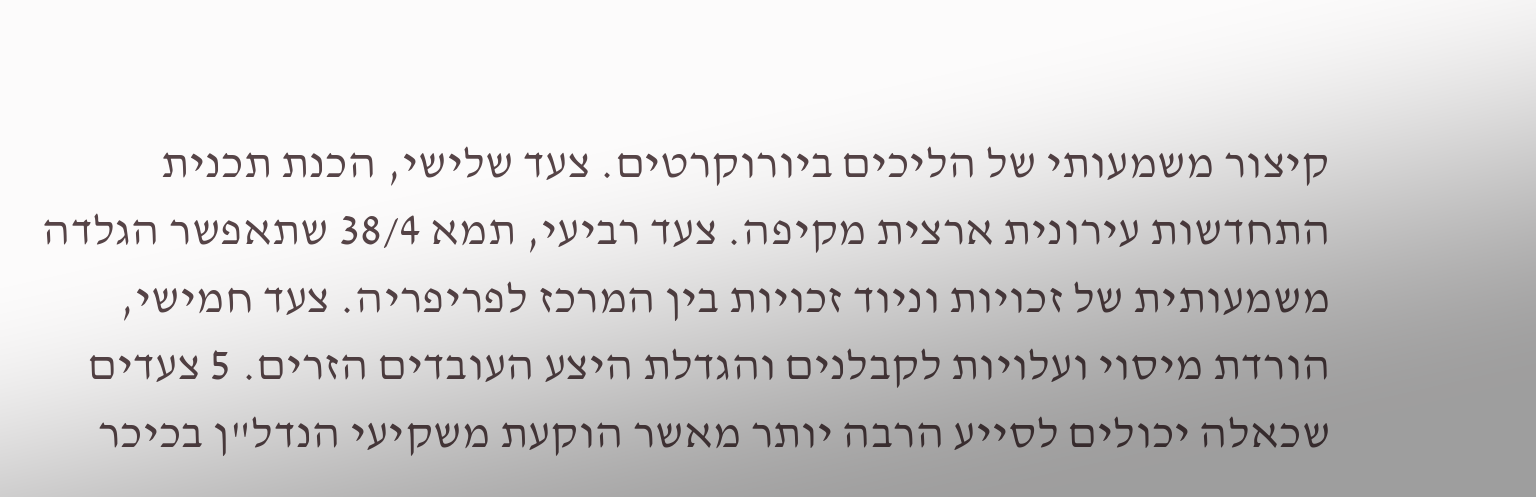קיצור משמעותי של הליכים ביורוקרטים. צעד שלישי, הכנת תכנית התחדשות עירונית ארצית מקיפה. צעד רביעי, תמא 38/4 שתאפשר הגלדה משמעותית של זכויות וניוד זכויות בין המרכז לפריפריה. צעד חמישי, הורדת מיסוי ועלויות לקבלנים והגדלת היצע העובדים הזרים. 5 צעדים שכאלה יכולים לסייע הרבה יותר מאשר הוקעת משקיעי הנדל"ן בכיכר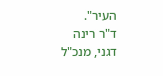העיר".
ד"ר רינה דגני, מנכ"ל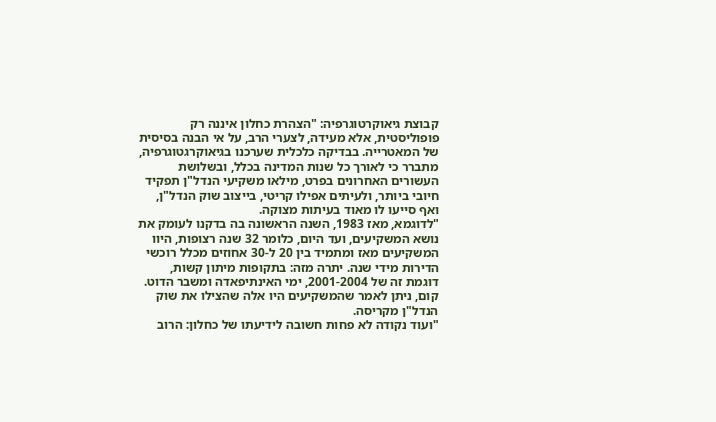קבוצת גיאוקרטוגרפיה: "הצהרת כחלון איננה רק פופוליסטית, אלא מעידה, לצערי הרב, על אי הבנה בסיסית של המאטרייה. בבדיקה כלכלית שערכנו בגיאוקרגטוגרפיה, מתברר כי לאורך כל שנות המדינה בכלל, ובשלושת העשורים האחרונים בפרט, מילאו משקיעי הנדל"ן תפקיד חיובי ביותר, ולעיתים אפילו קריטי, בייצוב שוק הנדל"ן, ואף סייעו לו מאוד בעיתות מצוקה.
"לדוגמא, מאז 1983, השנה הראשונה בה בדקנו לעומק את נושא המשקיעים, ועד היום, כלומר 32 שנה רצופות, היוו המשקיעים מאז ומתמיד בין 20 ל-30 אחוזים מכלל רוכשי הדירות מידי שנה. יתרה מזה: בתקופות מיתון קשות, דוגמת זה של 2001-2004, ימי האינתיפאדה ומשבר הדוט. קום, ניתן לאמר שהמשקיעים היו אלה שהצילו את שוק הנדל"ן מקריסה.
"ועוד נקודה לא פחות חשובה לידיעתו של כחלון: הרוב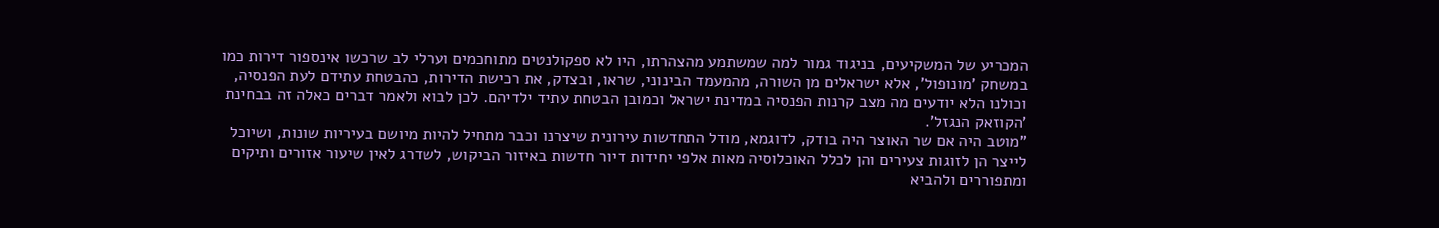המכריע של המשקיעים, בניגוד גמור למה שמשתמע מהצהרתו, היו לא ספקולנטים מתוחכמים וערלי לב שרכשו אינספור דירות כמו במשחק ’מונופול’, אלא ישראלים מן השורה, מהמעמד הבינוני, שראו, ובצדק, את רכישת הדירות, כהבטחת עתידם לעת הפנסיה, וכולנו הלא יודעים מה מצב קרנות הפנסיה במדינת ישראל וכמובן הבטחת עתיד ילדיהם. לכן לבוא ולאמר דברים כאלה זה בבחינת ’הקוזאק הנגזל’.
"מוטב היה אם שר האוצר היה בודק, לדוגמא, מודל התחדשות עירונית שיצרנו וכבר מתחיל להיות מיושם בעיריות שונות, ושיוכל לייצר הן לזוגות צעירים והן לכלל האוכלוסיה מאות אלפי יחידות דיור חדשות באיזור הביקוש, לשדרג לאין שיעור אזורים ותיקים ומתפוררים ולהביא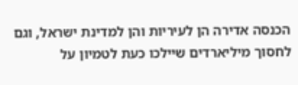הכנסה אדירה הן לעיריות והן למדינת ישראל, וגם לחסוך מיליארדים שיילכו כעת לטמיון על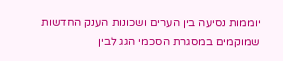יוממות נסיעה בין הערים ושכונות הענק החדשות שמוקמים במסגרת הסכמי הגג לבין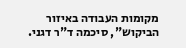מקומות העבודה באיזור הביקוש", סיכמה ד"ר דגני.